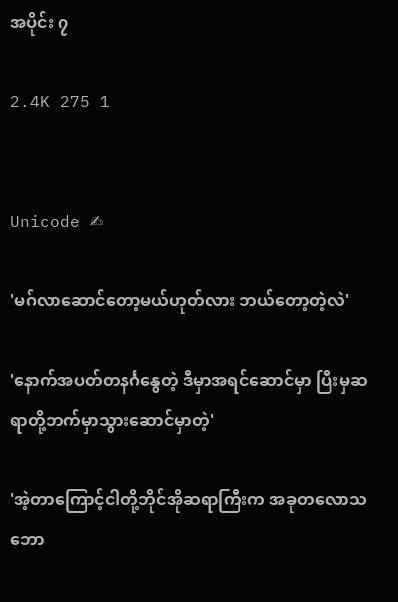အပိုင်း ၇

2.4K 275 1


Unicode ✍

'မဂ်လာဆောင်တော့မယ်ဟုတ်လား ဘယ်တော့တဲ့လဲ'

'နောက်အပတ်တနင်္ဂနွေတဲ့ ဒီမှာအရင်ဆောင်မှာ ပြီးမှဆရာတို့ဘက်မှာသွားဆောင်မှာတဲ့'

'အဲ့တာကြောင့်ငါတို့ဘိုင်အိုဆရာကြီးက အခုတလောသဘော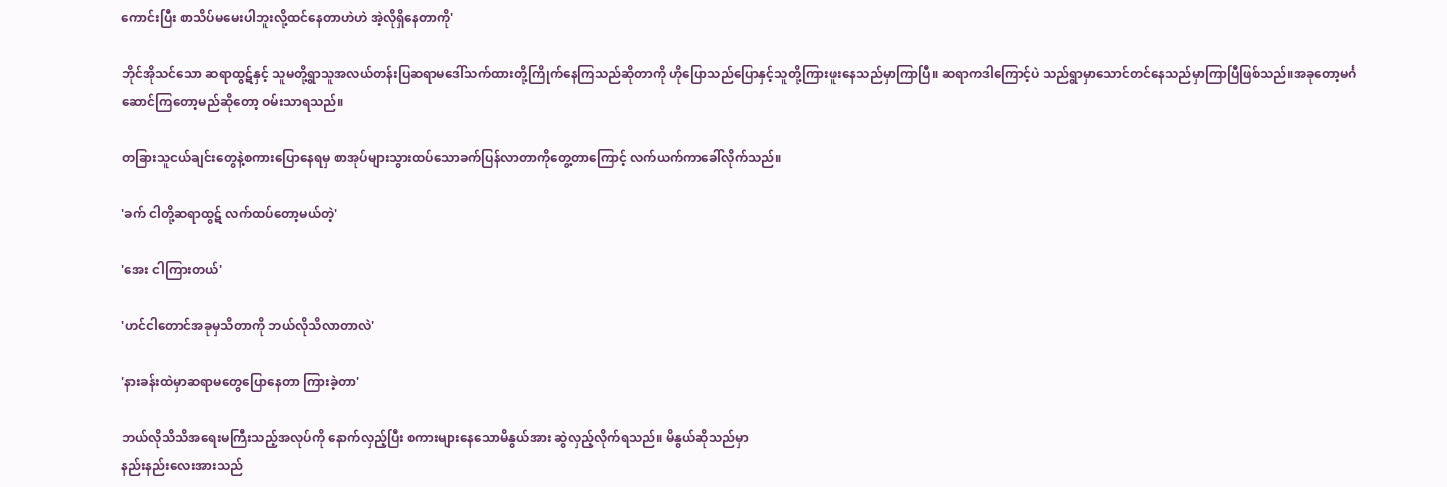ကောင်းပြီး စာသိပ်မမေးပါဘူးလို့ထင်နေတာဟဲဟဲ အဲ့လိုရှိနေတာကို'

ဘိုင်အိုသင်သော ဆရာထွဋ်နှင့် သူမတို့ရွာသူအလယ်တန်းပြဆရာမဒေါ်သက်ထားတို့ကြိုက်နေကြသည်ဆိုတာကို ဟိုပြောသည်ပြောနှင့်သူတို့ကြားဖူးနေသည်မှာကြာပြီ။ ဆရာကဒါကြောင့်ပဲ သည်ရွာမှာသောင်တင်နေသည်မှာကြာပြီ‌ဖြစ်သည်။အခုတော့မင်္ဂဆောင်ကြတော့မည်ဆိုတော့ ဝမ်းသာရသည်။

တခြားသူငယ်ချင်းတွေနဲ့စကားပြောနေရမှ စာအုပ်များသွားထပ်သောခက်ပြန်လာတာကိုတွေ့တာကြောင့် လက်ယက်ကာခေါ်လိုက်သည်။

'ခက် ငါတို့ဆရာထွဋ် လက်ထပ်တော့မယ်တဲ့'

'အေး ငါကြားတယ်'

'ဟင်ငါတောင်အခုမှသိတာကို ဘယ်လိုသိလာတာလဲ'

'နားခန်းထဲမှာဆရာမတွေပြောနေတာ ကြားခဲ့တာ'

ဘယ်လိုသိသိအရေးမကြီးသည့်အလုပ်ကို နောက်လှည့်ပြီး စကားများနေသောမိနွယ်အား ဆွဲလှည့်လိုက်ရသည်။ မိနွယ်ဆိုသည်မှာ
နည်းနည်းလေးအားသည်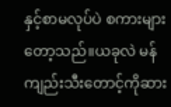နှင့်စာမလုပ်ပဲ စကားများတော့သည်။ယခုလဲ မန်ကျည်းသီးတောင့်ကိုဆား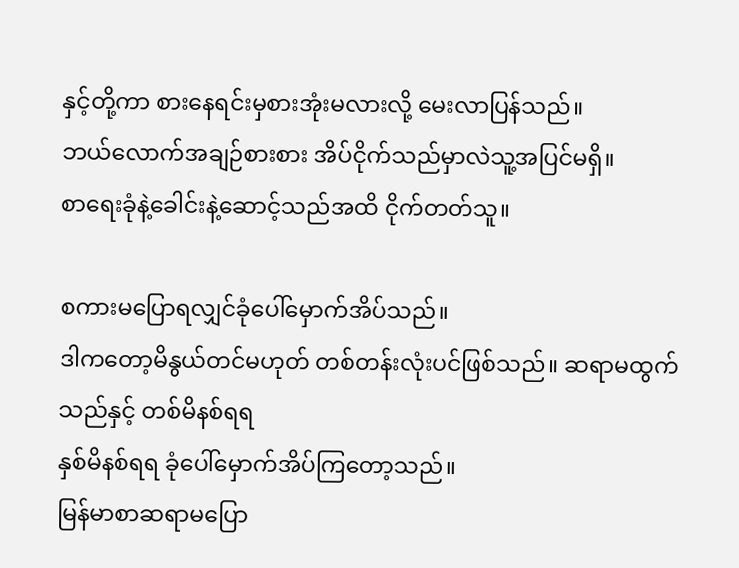နှင့်တို့ကာ စားနေရင်းမှစားအုံးမလားလို့ မေးလာပြန်သည်။
ဘယ်လောက်အချဉ်စားစား အိပ်ငိုက်သည်မှာလဲသူ့အပြင်မရှိ။
စာရေးခုံနဲ့ခေါင်းနဲ့ဆောင့်သည်အထိ ငိုက်တတ်သူ။

စကားမပြောရ‌လျှင်ခုံပေါ်မှောက်အိပ်သည်။
ဒါကတော့မိနွယ်တင်မဟုတ် တစ်တန်းလုံးပင်ဖြစ်သည်။ ဆရာမထွက်သည်နှင့် တစ်မိနစ်ရရ
နှစ်မိနစ်ရရ ခုံပေါ်မှောက်အိပ်ကြတော့သည်။
မြန်မာစာဆရာမပြော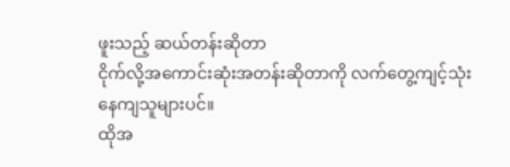ဖူးသည့် ဆယ်တန်းဆိုတာ
ငိုက်လို့အကောင်းဆုံးအတန်းဆိုတာကို လက်တွေ့ကျင့်သုံးနေကျသူများပင်။
ထိုအ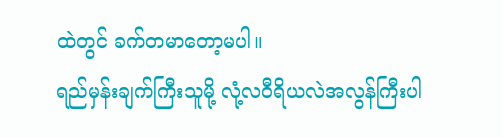ထဲတွင် ခက်တမာတော့မပါ။
ရည်မှန်းချက်ကြီးသူမို့ လုံ့လဝီရိယလဲအလွန်ကြီးပါ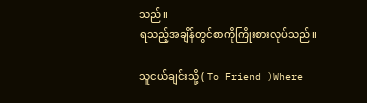သည်။
ရသည့်အချိန်တွင်စာကိုကြိုးစားလုပ်သည်။

သူငယ်ချင်းသို့ ( To Friend )Where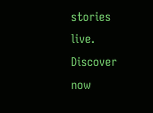stories live. Discover now